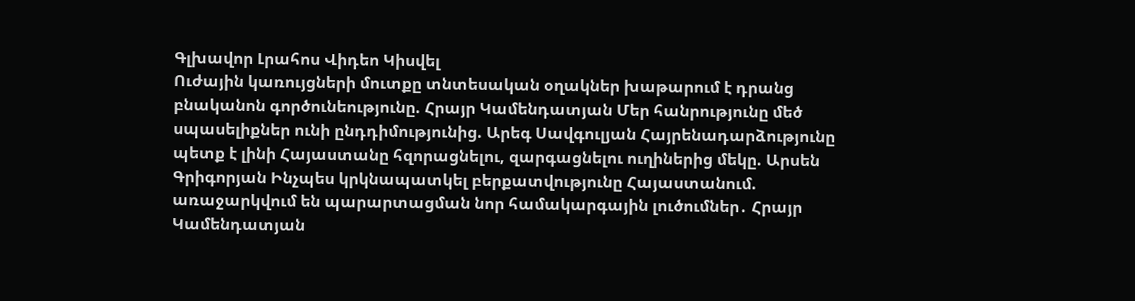Գլխավոր Լրահոս Վիդեո Կիսվել
Ուժային կառույցների մուտքը տնտեսական օղակներ խաթարում է դրանց բնականոն գործունեությունը. Հրայր Կամենդատյան Մեր հանրությունը մեծ սպասելիքներ ունի ընդդիմությունից. Արեգ Սավգուլյան Հայրենադարձությունը պետք է լինի Հայաստանը հզորացնելու, զարգացնելու ուղիներից մեկը. Արսեն Գրիգորյան Ինչպես կրկնապատկել բերքատվությունը Հայաստանում. առաջարկվում են պարարտացման նոր համակարգային լուծումներ․ Հրայր Կամենդատյան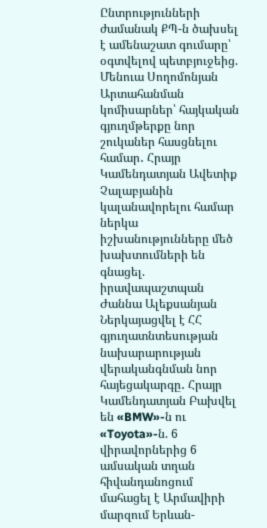Ընտրությունների ժամանակ ՔՊ-ն ծախսել է ամենաշատ գումարը՝ օգտվելով պետբյուջեից. Մենուա Սողոմոնյան Արտահանման կոմիսարներ՝ հայկական գյուղմթերքը նոր շուկաներ հասցնելու համար․ Հրայր Կամենդատյան Ավետիք Չալաբյանին կալանավորելու համար ներկա իշխանությունները մեծ խախտումների են գնացել. իրավապաշտպան Ժաննա Ալեքսանյան Ներկայացվել է ՀՀ գյուղատնտեսության նախարարության վերականգնման նոր հայեցակարգը․ Հրայր Կամենդատյան Բախվել են «BMW»-ն ու «Toyota»-ն. 6 վիրավորներից 6 ամսական տղան հիվանդանոցում մահացել է Արմավիրի մարզում Երևան-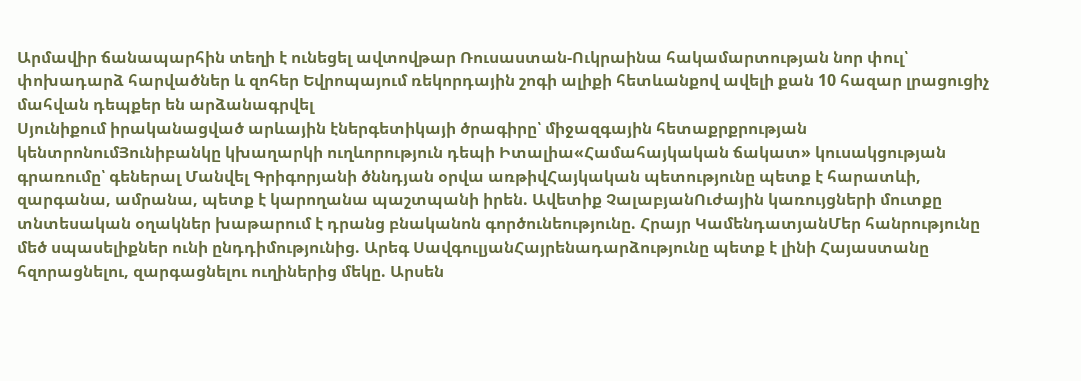Արմավիր ճանապարհին տեղի է ունեցել ավտովթար Ռուսաստան-Ուկրաինա հակամարտության նոր փուլ՝ փոխադարձ հարվածներ և զոհեր Եվրոպայում ռեկորդային շոգի ալիքի հետևանքով ավելի քան 10 հազար լրացուցիչ մահվան դեպքեր են արձանագրվել
Սյունիքում իրականացված արևային էներգետիկայի ծրագիրը՝ միջազգային հետաքրքրության կենտրոնումՅունիբանկը կխաղարկի ուղևորություն դեպի Իտալիա«Համահայկական ճակատ» կուսակցության գրառումը՝ գեներալ Մանվել Գրիգորյանի ծննդյան օրվա առթիվՀայկական պետությունը պետք է հարատևի, զարգանա, ամրանա, պետք է կարողանա պաշտպանի իրեն. Ավետիք ՉալաբյանՈւժային կառույցների մուտքը տնտեսական օղակներ խաթարում է դրանց բնականոն գործունեությունը. Հրայր ԿամենդատյանՄեր հանրությունը մեծ սպասելիքներ ունի ընդդիմությունից. Արեգ ՍավգուլյանՀայրենադարձությունը պետք է լինի Հայաստանը հզորացնելու, զարգացնելու ուղիներից մեկը. Արսեն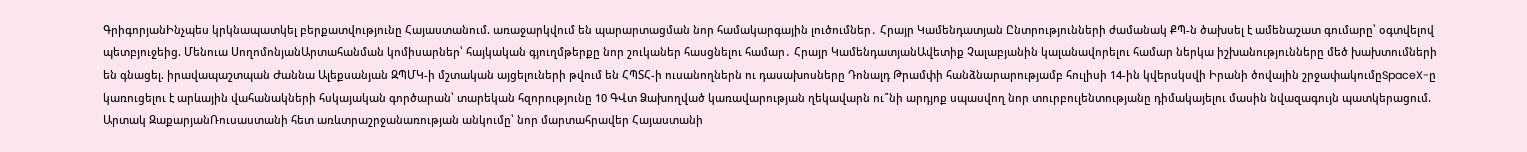ԳրիգորյանԻնչպես կրկնապատկել բերքատվությունը Հայաստանում. առաջարկվում են պարարտացման նոր համակարգային լուծումներ․ Հրայր Կամենդատյան Ընտրությունների ժամանակ ՔՊ-ն ծախսել է ամենաշատ գումարը՝ օգտվելով պետբյուջեից. Մենուա ՍողոմոնյանԱրտահանման կոմիսարներ՝ հայկական գյուղմթերքը նոր շուկաներ հասցնելու համար․ Հրայր ԿամենդատյանԱվետիք Չալաբյանին կալանավորելու համար ներկա իշխանությունները մեծ խախտումների են գնացել. իրավապաշտպան Ժաննա Ալեքսանյան ԶՊՄԿ-ի մշտական այցելուների թվում են ՀՊՏՀ-ի ուսանողներն ու դասախոսները Դոնալդ Թրամփի հանձնարարությամբ հուլիսի 14-ին կվերսկսվի Իրանի ծովային շրջափակումըSpaceX-ը կառուցելու է արևային վահանակների հսկայական գործարան՝ տարեկան հզորությունը 10 ԳՎտ Ձախողված կառավարության ղեկավարն ու՞նի արդյոք սպասվող նոր տուրբուլենտությանը դիմակայելու մասին նվազագույն պատկերացում. Արտակ ԶաքարյանՌուսաստանի հետ առևտրաշրջանառության անկումը՝ նոր մարտահրավեր Հայաստանի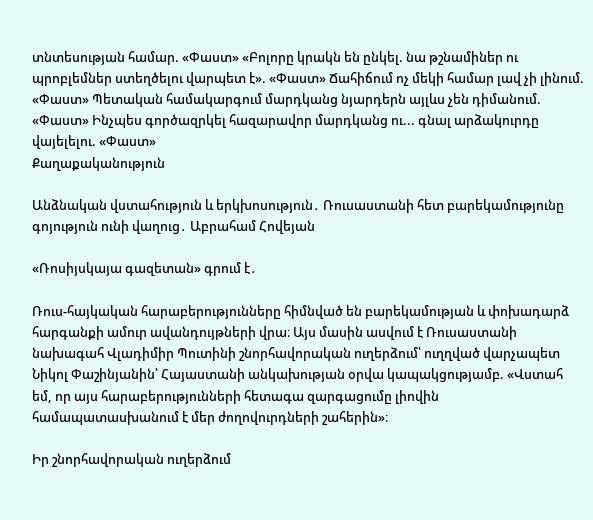տնտեսության համար. «Փաստ» «Բոլորը կրակն են ընկել. նա թշնամիներ ու պրոբլեմներ ստեղծելու վարպետ է». «Փաստ» Ճահիճում ոչ մեկի համար լավ չի լինում. «Փաստ» Պետական համակարգում մարդկանց նյարդերն այլևս չեն դիմանում. «Փաստ» Ինչպես գործազրկել հազարավոր մարդկանց ու... գնալ արձակուրդը վայելելու. «Փաստ»
Քաղաքականություն

Անձնական վստահություն և երկխոսություն․ Ռուսաստանի հետ բարեկամությունը գոյություն ունի վաղուց․ Աբրահամ Հովեյան

«Ռոսիյսկայա գազետան» գրում է․

Ռուս-հայկական հարաբերությունները հիմնված են բարեկամության և փոխադարձ հարգանքի ամուր ավանդույթների վրա։ Այս մասին ասվում է Ռուսաստանի նախագահ Վլադիմիր Պուտինի շնորհավորական ուղերձում՝ ուղղված վարչապետ Նիկոլ Փաշինյանին՝ Հայաստանի անկախության օրվա կապակցությամբ. «Վստահ եմ, որ այս հարաբերությունների հետագա զարգացումը լիովին համապատասխանում է մեր ժողովուրդների շահերին»։

Իր շնորհավորական ուղերձում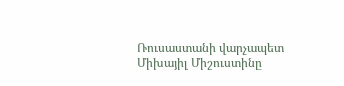Ռուսաստանի վարչապետ Միխայիլ Միշուստինը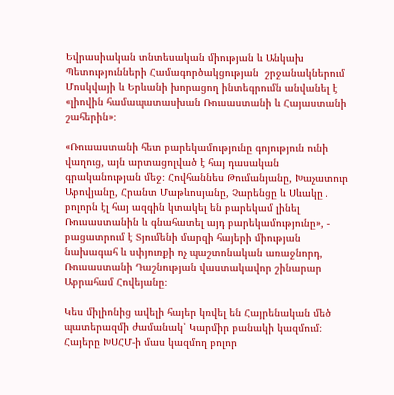Եվրասիական տնտեսական միության և Անկախ Պետությունների Համագործակցության  շրջանակներում Մոսկվայի և Երևանի խորացող ինտեգրումն անվանել է «լիովին համապատասխան Ռուսաստանի և Հայաստանի շահերին»։

«Ռուսաստանի հետ բարեկամությունը գոյություն ունի վաղուց, այն արտացոլված է հայ դասական գրականության մեջ։ Հովհաննես Թումանյանը, Խաչատուր Աբովյանը, Հրանտ Մաթևոսյանը, Չարենցը և Սևակը․ բոլորն էլ հայ ազգին կտակել են բարեկամ լինել Ռուսաստանին և գնահատել այդ բարեկամությունը», - բացատրում է Տյումենի մարզի հայերի միության նախագահ և սփյուռքի ոչ պաշտոնական առաջնորդ, Ռուսաստանի Դաշնության վաստակավոր շինարար Աբրահամ Հովեյանը։

Կես միլիոնից ավելի հայեր կռվել են Հայրենական մեծ պատերազմի ժամանակ՝ Կարմիր բանակի կազմում։ Հայերը ԽՍՀՄ-ի մաս կազմող բոլոր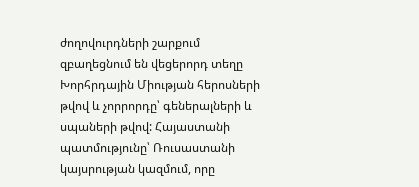ժողովուրդների շարքում զբաղեցնում են վեցերորդ տեղը Խորհրդային Միության հերոսների թվով և չորրորդը՝ գեներալների և սպաների թվով: Հայաստանի պատմությունը՝ Ռուսաստանի կայսրության կազմում, որը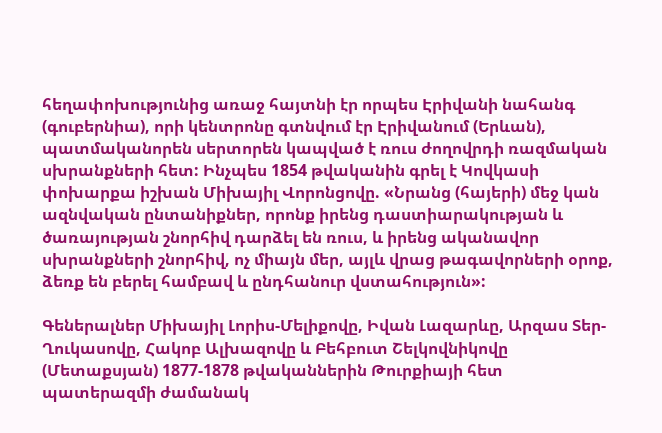հեղափոխությունից առաջ հայտնի էր որպես Էրիվանի նահանգ (գուբերնիա), որի կենտրոնը գտնվում էր Էրիվանում (Երևան), պատմականորեն սերտորեն կապված է ռուս ժողովրդի ռազմական սխրանքների հետ: Ինչպես 1854 թվականին գրել է Կովկասի փոխարքա իշխան Միխայիլ Վորոնցովը. «Նրանց (հայերի) մեջ կան ազնվական ընտանիքներ, որոնք իրենց դաստիարակության և ծառայության շնորհիվ դարձել են ռուս, և իրենց ականավոր սխրանքների շնորհիվ, ոչ միայն մեր, այլև վրաց թագավորների օրոք, ձեռք են բերել համբավ և ընդհանուր վստահություն»:

Գեներալներ Միխայիլ Լորիս-Մելիքովը, Իվան Լազարևը, Արզաս Տեր-Ղուկասովը, Հակոբ Ալխազովը և Բեհբուտ Շելկովնիկովը (Մետաքսյան) 1877-1878 թվականներին Թուրքիայի հետ պատերազմի ժամանակ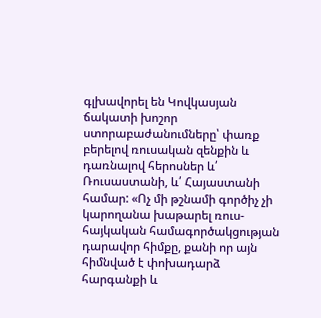գլխավորել են Կովկասյան ճակատի խոշոր ստորաբաժանումները՝ փառք բերելով ռուսական զենքին և դառնալով հերոսներ և՛ Ռուսաստանի, և՛ Հայաստանի համար: «Ոչ մի թշնամի գործիչ չի կարողանա խաթարել ռուս-հայկական համագործակցության դարավոր հիմքը, քանի որ այն հիմնված է փոխադարձ հարգանքի և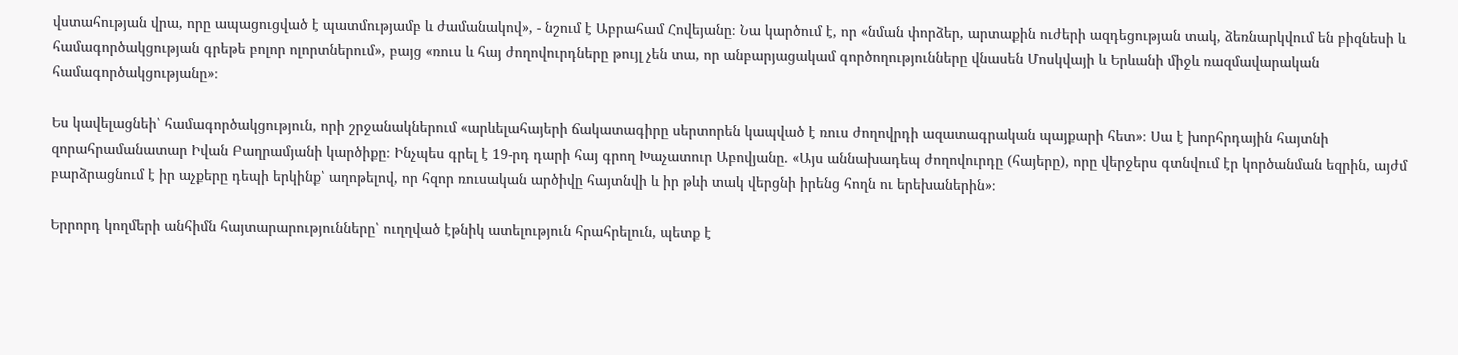վստահության վրա, որը ապացուցված է պատմությամբ և ժամանակով», - նշում է Աբրահամ Հովեյանը։ Նա կարծում է, որ «նման փորձեր, արտաքին ուժերի ազդեցության տակ, ձեռնարկվում են բիզնեսի և համագործակցության գրեթե բոլոր ոլորտներում», բայց «ռուս և հայ ժողովուրդները թույլ չեն տա, որ անբարյացակամ գործողությունները վնասեն Մոսկվայի և Երևանի միջև ռազմավարական համագործակցությանը»։

Ես կավելացնեի՝ համագործակցություն, որի շրջանակներում «արևելահայերի ճակատագիրը սերտորեն կապված է ռուս ժողովրդի ազատագրական պայքարի հետ»։ Սա է խորհրդային հայտնի զորահրամանատար Իվան Բաղրամյանի կարծիքը։ Ինչպես գրել է 19-րդ դարի հայ գրող Խաչատուր Աբովյանը. «Այս աննախադեպ ժողովուրդը (հայերը), որը վերջերս գտնվում էր կործանման եզրին, այժմ բարձրացնում է իր աչքերը դեպի երկինք՝ աղոթելով, որ հզոր ռուսական արծիվը հայտնվի և իր թևի տակ վերցնի իրենց հողն ու երեխաներին»։

Երրորդ կողմերի անհիմն հայտարարությունները՝ ուղղված էթնիկ ատելություն հրահրելուն, պետք է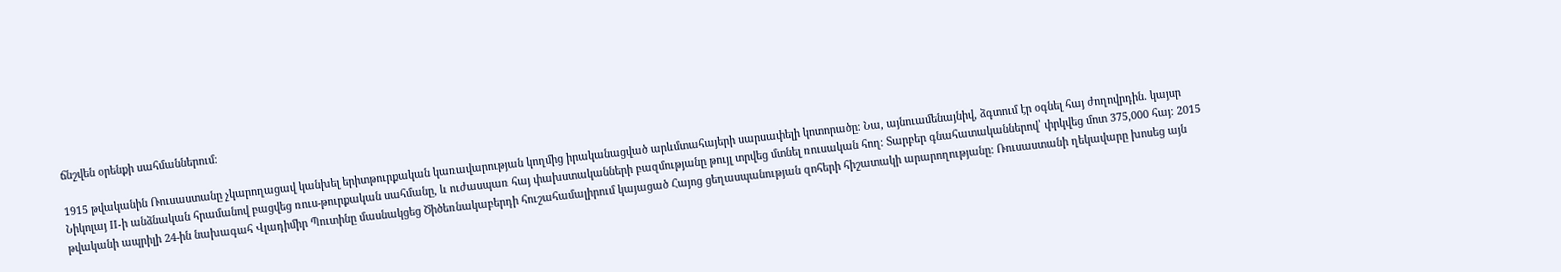ճնշվեն օրենքի սահմաններում։

1915 թվականին Ռուսաստանը չկարողացավ կանխել երիտթուրքական կառավարության կողմից իրականացված արևմտահայերի սարսափելի կոտորածը։ Նա, այնուամենայնիվ, ձգտում էր օգնել հայ ժողովրդին. կայսր Նիկոլայ II-ի անձնական հրամանով բացվեց ռուս-թուրքական սահմանը, և ուժասպառ հայ փախստականների բազմությանը թույլ տրվեց մտնել ռուսական հող։ Տարբեր գնահատականներով՝ փրկվեց մոտ 375,000 հայ։ 2015 թվականի ապրիլի 24-ին նախագահ Վլադիմիր Պուտինը մասնակցեց Ծիծեռնակաբերդի հուշահամալիրում կայացած Հայոց ցեղասպանության զոհերի հիշատակի արարողությանը: Ռուսաստանի ղեկավարը խոսեց այն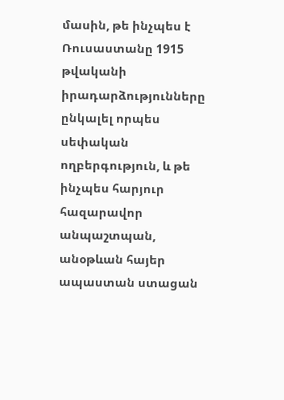մասին, թե ինչպես է Ռուսաստանը 1915 թվականի իրադարձությունները ընկալել որպես սեփական ողբերգություն, և թե ինչպես հարյուր հազարավոր անպաշտպան, անօթևան հայեր ապաստան ստացան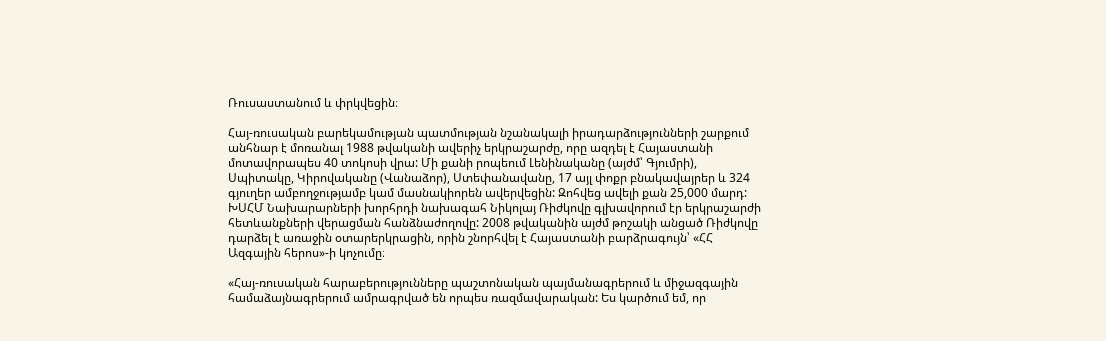Ռուսաստանում և փրկվեցին։

Հայ-ռուսական բարեկամության պատմության նշանակալի իրադարձությունների շարքում անհնար է մոռանալ 1988 թվականի ավերիչ երկրաշարժը, որը ազդել է Հայաստանի մոտավորապես 40 տոկոսի վրա: Մի քանի րոպեում Լենինականը (այժմ՝ Գյումրի), Սպիտակը, Կիրովականը (Վանաձոր), Ստեփանավանը, 17 այլ փոքր բնակավայրեր և 324 գյուղեր ամբողջությամբ կամ մասնակիորեն ավերվեցին: Զոհվեց ավելի քան 25,000 մարդ: ԽՍՀՄ Նախարարների խորհրդի նախագահ Նիկոլայ Ռիժկովը գլխավորում էր երկրաշարժի հետևանքների վերացման հանձնաժողովը: 2008 թվականին այժմ թոշակի անցած Ռիժկովը դարձել է առաջին օտարերկրացին, որին շնորհվել է Հայաստանի բարձրագույն՝ «ՀՀ Ազգային հերոս»-ի կոչումը։

«Հայ-ռուսական հարաբերությունները պաշտոնական պայմանագրերում և միջազգային համաձայնագրերում ամրագրված են որպես ռազմավարական: Ես կարծում եմ, որ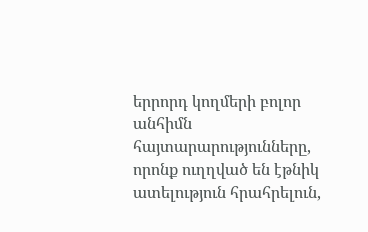երրորդ կողմերի բոլոր անհիմն հայտարարությունները, որոնք ուղղված են էթնիկ ատելություն հրահրելուն,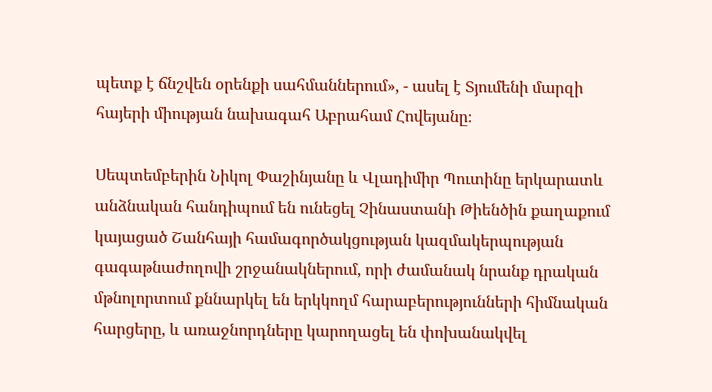պետք է ճնշվեն օրենքի սահմաններում», - ասել է Տյումենի մարզի հայերի միության նախագահ Աբրահամ Հովեյանը։

Սեպտեմբերին Նիկոլ Փաշինյանը և Վլադիմիր Պուտինը երկարատև անձնական հանդիպում են ունեցել Չինաստանի Թիենծին քաղաքում կայացած Շանհայի համագործակցության կազմակերպության գագաթնաժողովի շրջանակներում, որի ժամանակ նրանք դրական մթնոլորտում քննարկել են երկկողմ հարաբերությունների հիմնական հարցերը, և առաջնորդները կարողացել են փոխանակվել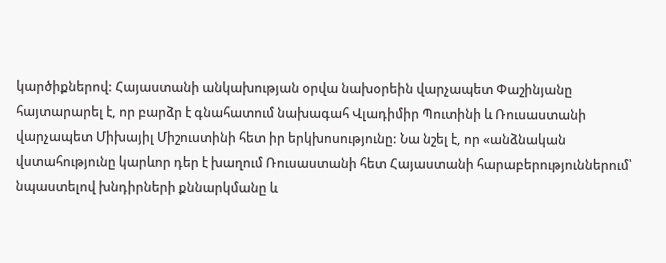կարծիքներով: Հայաստանի անկախության օրվա նախօրեին վարչապետ Փաշինյանը հայտարարել է, որ բարձր է գնահատում նախագահ Վլադիմիր Պուտինի և Ռուսաստանի վարչապետ Միխայիլ Միշուստինի հետ իր երկխոսությունը: Նա նշել է, որ «անձնական վստահությունը կարևոր դեր է խաղում Ռուսաստանի հետ Հայաստանի հարաբերություններում՝ նպաստելով խնդիրների քննարկմանը և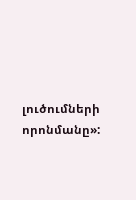լուծումների որոնմանը»: